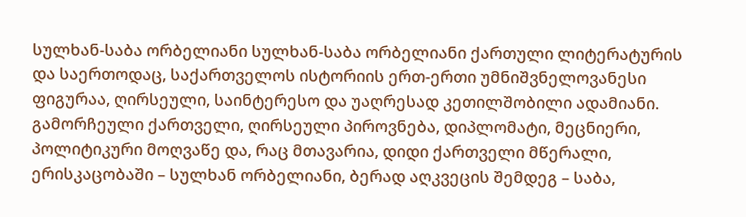სულხან-საბა ორბელიანი სულხან-საბა ორბელიანი ქართული ლიტერატურის და საერთოდაც, საქართველოს ისტორიის ერთ-ერთი უმნიშვნელოვანესი ფიგურაა, ღირსეული, საინტერესო და უაღრესად კეთილშობილი ადამიანი.
გამორჩეული ქართველი, ღირსეული პიროვნება, დიპლომატი, მეცნიერი, პოლიტიკური მოღვაწე და, რაც მთავარია, დიდი ქართველი მწერალი, ერისკაცობაში – სულხან ორბელიანი, ბერად აღკვეცის შემდეგ – საბა,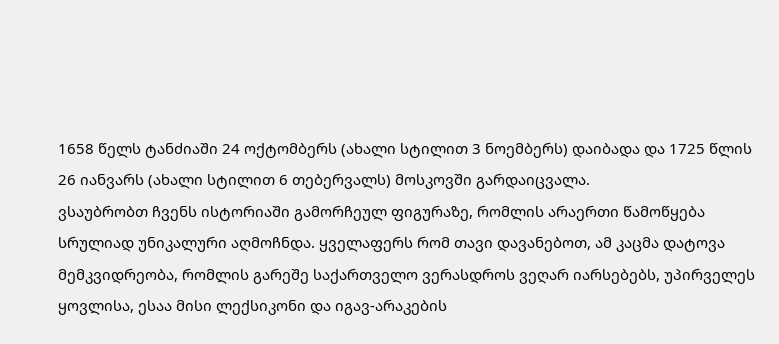1658 წელს ტანძიაში 24 ოქტომბერს (ახალი სტილით 3 ნოემბერს) დაიბადა და 1725 წლის 26 იანვარს (ახალი სტილით 6 თებერვალს) მოსკოვში გარდაიცვალა.
ვსაუბრობთ ჩვენს ისტორიაში გამორჩეულ ფიგურაზე, რომლის არაერთი წამოწყება სრულიად უნიკალური აღმოჩნდა. ყველაფერს რომ თავი დავანებოთ, ამ კაცმა დატოვა მემკვიდრეობა, რომლის გარეშე საქართველო ვერასდროს ვეღარ იარსებებს, უპირველეს ყოვლისა, ესაა მისი ლექსიკონი და იგავ-არაკების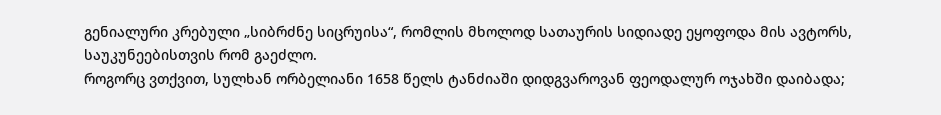გენიალური კრებული „სიბრძნე სიცრუისა“, რომლის მხოლოდ სათაურის სიდიადე ეყოფოდა მის ავტორს, საუკუნეებისთვის რომ გაეძლო.
როგორც ვთქვით, სულხან ორბელიანი 1658 წელს ტანძიაში დიდგვაროვან ფეოდალურ ოჯახში დაიბადა;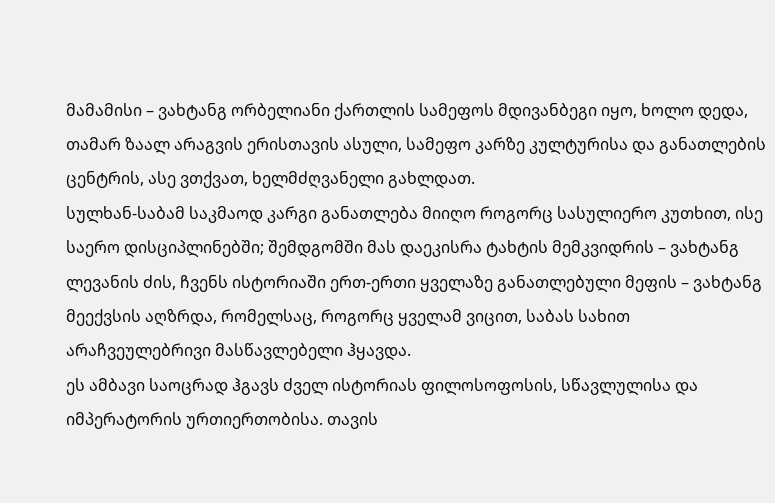მამამისი – ვახტანგ ორბელიანი ქართლის სამეფოს მდივანბეგი იყო, ხოლო დედა, თამარ ზაალ არაგვის ერისთავის ასული, სამეფო კარზე კულტურისა და განათლების ცენტრის, ასე ვთქვათ, ხელმძღვანელი გახლდათ.
სულხან-საბამ საკმაოდ კარგი განათლება მიიღო როგორც სასულიერო კუთხით, ისე საერო დისციპლინებში; შემდგომში მას დაეკისრა ტახტის მემკვიდრის – ვახტანგ ლევანის ძის, ჩვენს ისტორიაში ერთ-ერთი ყველაზე განათლებული მეფის – ვახტანგ მეექვსის აღზრდა, რომელსაც, როგორც ყველამ ვიცით, საბას სახით არაჩვეულებრივი მასწავლებელი ჰყავდა.
ეს ამბავი საოცრად ჰგავს ძველ ისტორიას ფილოსოფოსის, სწავლულისა და იმპერატორის ურთიერთობისა. თავის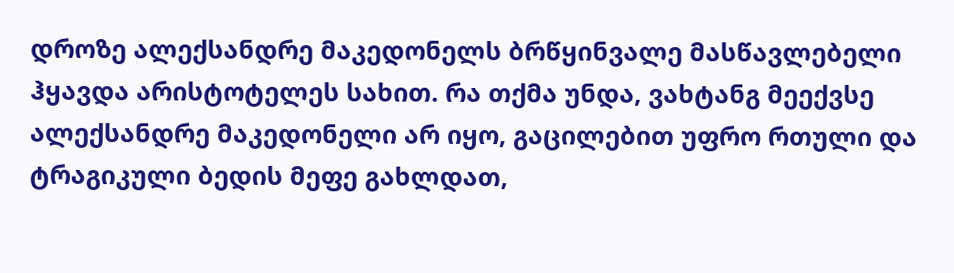დროზე ალექსანდრე მაკედონელს ბრწყინვალე მასწავლებელი ჰყავდა არისტოტელეს სახით. რა თქმა უნდა, ვახტანგ მეექვსე ალექსანდრე მაკედონელი არ იყო, გაცილებით უფრო რთული და ტრაგიკული ბედის მეფე გახლდათ,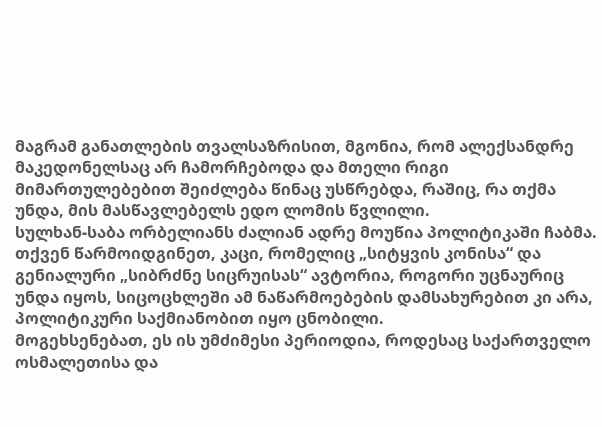მაგრამ განათლების თვალსაზრისით, მგონია, რომ ალექსანდრე მაკედონელსაც არ ჩამორჩებოდა და მთელი რიგი მიმართულებებით შეიძლება წინაც უსწრებდა, რაშიც, რა თქმა უნდა, მის მასწავლებელს ედო ლომის წვლილი.
სულხან-საბა ორბელიანს ძალიან ადრე მოუწია პოლიტიკაში ჩაბმა. თქვენ წარმოიდგინეთ, კაცი, რომელიც „სიტყვის კონისა“ და გენიალური „სიბრძნე სიცრუისას“ ავტორია, როგორი უცნაურიც უნდა იყოს, სიცოცხლეში ამ ნაწარმოებების დამსახურებით კი არა, პოლიტიკური საქმიანობით იყო ცნობილი.
მოგეხსენებათ, ეს ის უმძიმესი პერიოდია, როდესაც საქართველო ოსმალეთისა და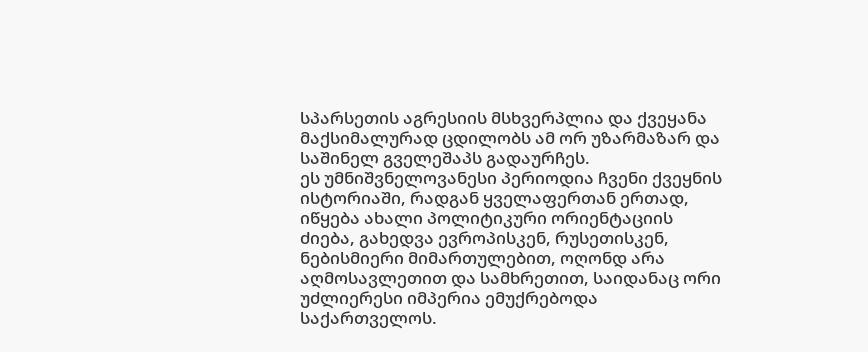სპარსეთის აგრესიის მსხვერპლია და ქვეყანა მაქსიმალურად ცდილობს ამ ორ უზარმაზარ და საშინელ გველეშაპს გადაურჩეს.
ეს უმნიშვნელოვანესი პერიოდია ჩვენი ქვეყნის ისტორიაში, რადგან ყველაფერთან ერთად, იწყება ახალი პოლიტიკური ორიენტაციის ძიება, გახედვა ევროპისკენ, რუსეთისკენ, ნებისმიერი მიმართულებით, ოღონდ არა აღმოსავლეთით და სამხრეთით, საიდანაც ორი უძლიერესი იმპერია ემუქრებოდა საქართველოს.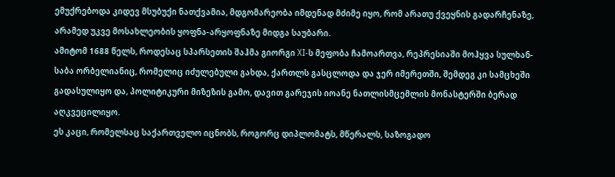ემუქრებოდა კიდევ მსუბუქი ნათქვამია, მდგომარეობა იმდენად მძიმე იყო, რომ არათუ ქვეყნის გადარჩენაზე, არამედ უკვე მოსახლეობის ყოფნა-არყოფნაზე მიდგა საუბარი.
ამიტომ 1688 წელს, როდესაც სპარსეთის შაჰმა გიორგი XI-ს მეფობა ჩამოართვა, რეპრესიაში მოჰყვა სულხან-საბა ორბელიანიც, რომელიც იძულებული გახდა, ქართლს გასცლოდა და ჯერ იმერეთში, შემდეგ კი სამცხეში გადასულიყო და, პოლიტიკური მიზეზის გამო, დავით გარეჯის იოანე ნათლისმცემლის მონასტერში ბერად აღკვეცილიყო.
ეს კაცი, რომელსაც საქართველო იცნობს, როგორც დიპლომატს, მწერალს, საზოგადო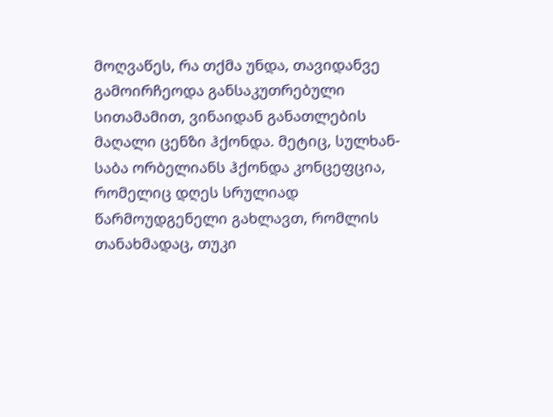მოღვაწეს, რა თქმა უნდა, თავიდანვე გამოირჩეოდა განსაკუთრებული სითამამით, ვინაიდან განათლების მაღალი ცენზი ჰქონდა. მეტიც, სულხან-საბა ორბელიანს ჰქონდა კონცეფცია, რომელიც დღეს სრულიად წარმოუდგენელი გახლავთ, რომლის თანახმადაც, თუკი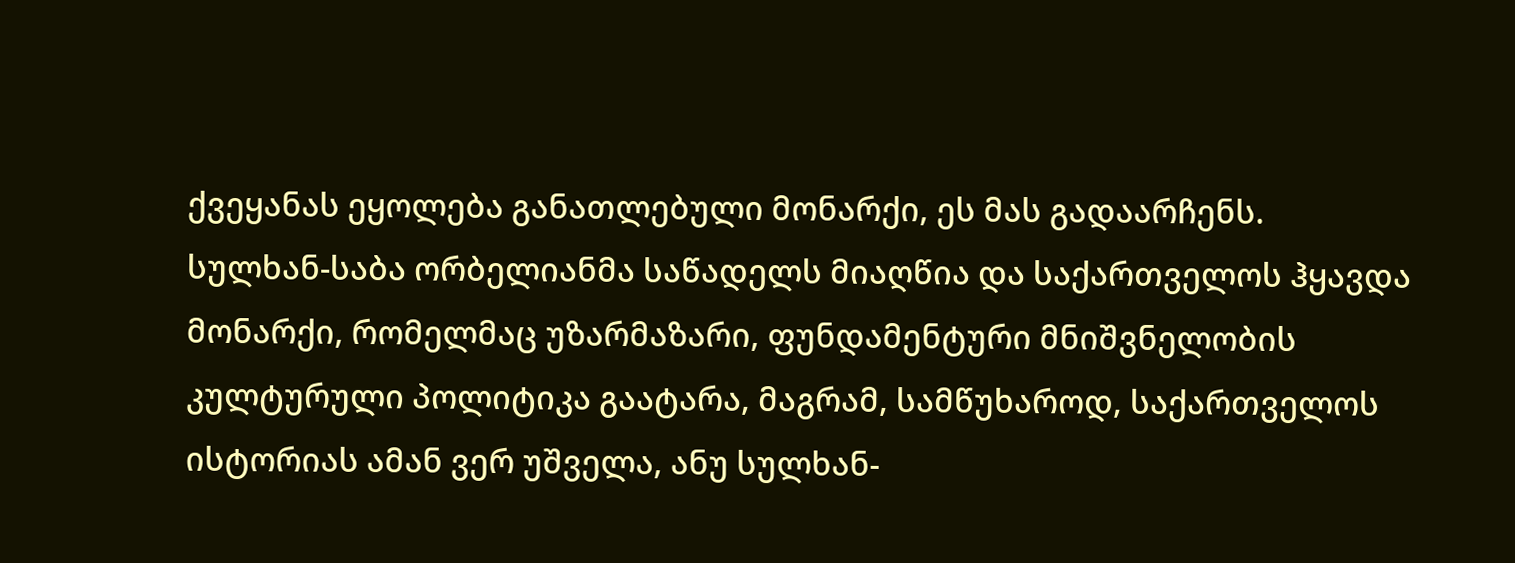ქვეყანას ეყოლება განათლებული მონარქი, ეს მას გადაარჩენს.
სულხან-საბა ორბელიანმა საწადელს მიაღწია და საქართველოს ჰყავდა მონარქი, რომელმაც უზარმაზარი, ფუნდამენტური მნიშვნელობის კულტურული პოლიტიკა გაატარა, მაგრამ, სამწუხაროდ, საქართველოს ისტორიას ამან ვერ უშველა, ანუ სულხან-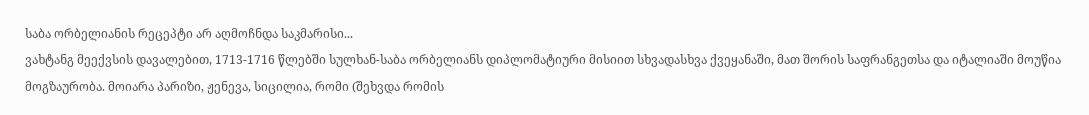საბა ორბელიანის რეცეპტი არ აღმოჩნდა საკმარისი...
ვახტანგ მეექვსის დავალებით, 1713-1716 წლებში სულხან-საბა ორბელიანს დიპლომატიური მისიით სხვადასხვა ქვეყანაში, მათ შორის საფრანგეთსა და იტალიაში მოუწია მოგზაურობა. მოიარა პარიზი, ჟენევა, სიცილია, რომი (შეხვდა რომის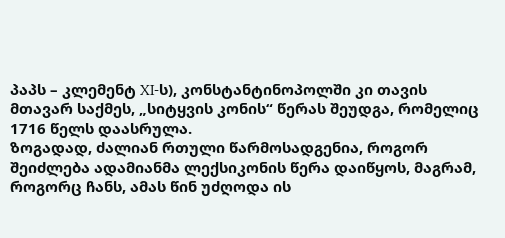პაპს – კლემენტ XI-ს), კონსტანტინოპოლში კი თავის მთავარ საქმეს, „სიტყვის კონის“ წერას შეუდგა, რომელიც 1716 წელს დაასრულა.
ზოგადად, ძალიან რთული წარმოსადგენია, როგორ შეიძლება ადამიანმა ლექსიკონის წერა დაიწყოს, მაგრამ, როგორც ჩანს, ამას წინ უძღოდა ის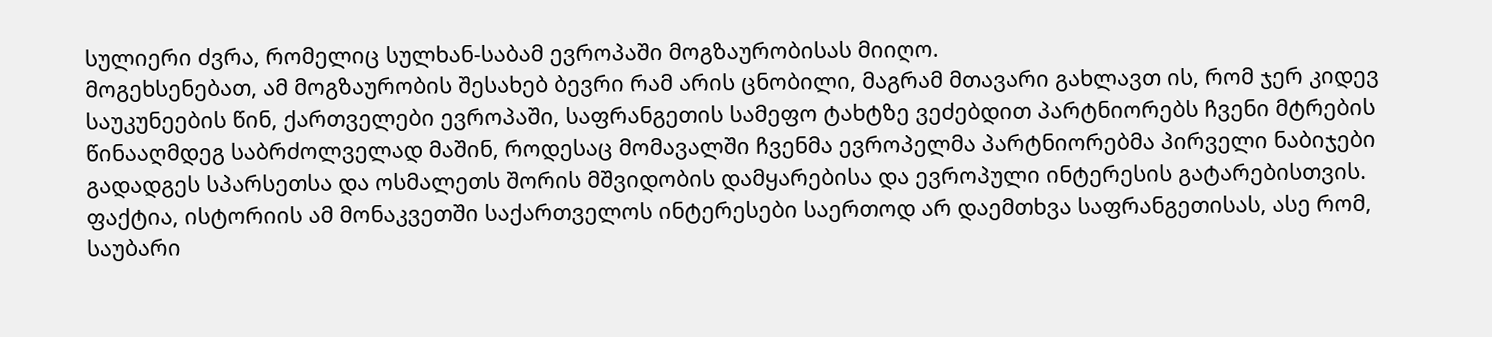სულიერი ძვრა, რომელიც სულხან-საბამ ევროპაში მოგზაურობისას მიიღო.
მოგეხსენებათ, ამ მოგზაურობის შესახებ ბევრი რამ არის ცნობილი, მაგრამ მთავარი გახლავთ ის, რომ ჯერ კიდევ საუკუნეების წინ, ქართველები ევროპაში, საფრანგეთის სამეფო ტახტზე ვეძებდით პარტნიორებს ჩვენი მტრების წინააღმდეგ საბრძოლველად მაშინ, როდესაც მომავალში ჩვენმა ევროპელმა პარტნიორებმა პირველი ნაბიჯები გადადგეს სპარსეთსა და ოსმალეთს შორის მშვიდობის დამყარებისა და ევროპული ინტერესის გატარებისთვის.
ფაქტია, ისტორიის ამ მონაკვეთში საქართველოს ინტერესები საერთოდ არ დაემთხვა საფრანგეთისას, ასე რომ, საუბარი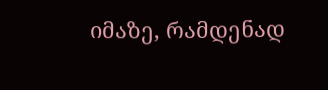იმაზე, რამდენად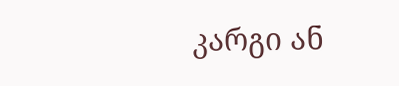კარგი ან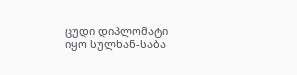ცუდი დიპლომატი იყო სულხან-საბა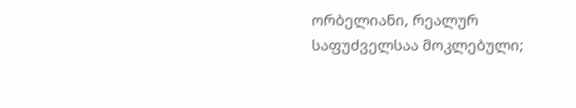ორბელიანი, რეალურ საფუძველსაა მოკლებული;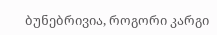ბუნებრივია, როგორი კარგი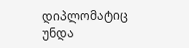დიპლომატიც უნდა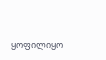ყოფილიყო